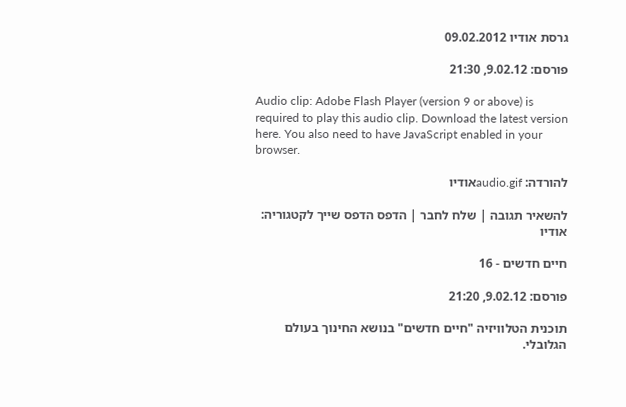גרסת אודיו 09.02.2012

פורסם: 9.02.12, 21:30

Audio clip: Adobe Flash Player (version 9 or above) is required to play this audio clip. Download the latest version here. You also need to have JavaScript enabled in your browser.

להורדה: audio.gifאודיו

להשאיר תגובה | שלח לחבר | הדפס הדפס שייך לקטגוריה: אודיו

חיים חדשים - 16

פורסם: 9.02.12, 21:20

תוכנית הטלוויזיה "חיים חדשים" בנושא החינוך בעולם הגלובלי.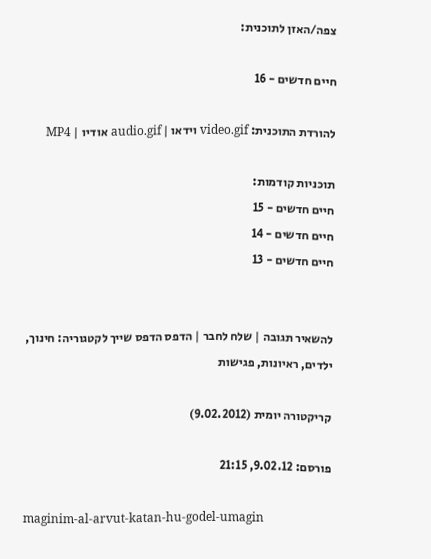צפה/האזן לתוכנית:

חיים חדשים - 16

להורדת התוכנית: video.gif וידאו | audio.gif אודיו | MP4

תוכניות קודמות:
חיים חדשים - 15
חיים חדשים - 14
חיים חדשים - 13


להשאיר תגובה | שלח לחבר | הדפס הדפס שייך לקטגוריה: חינוך, ילדים, ראיונות, פגישות

קריקטורה יומית (9.02.2012)

פורסם: 9.02.12, 21:15

maginim-al-arvut-katan-hu-godel-umagin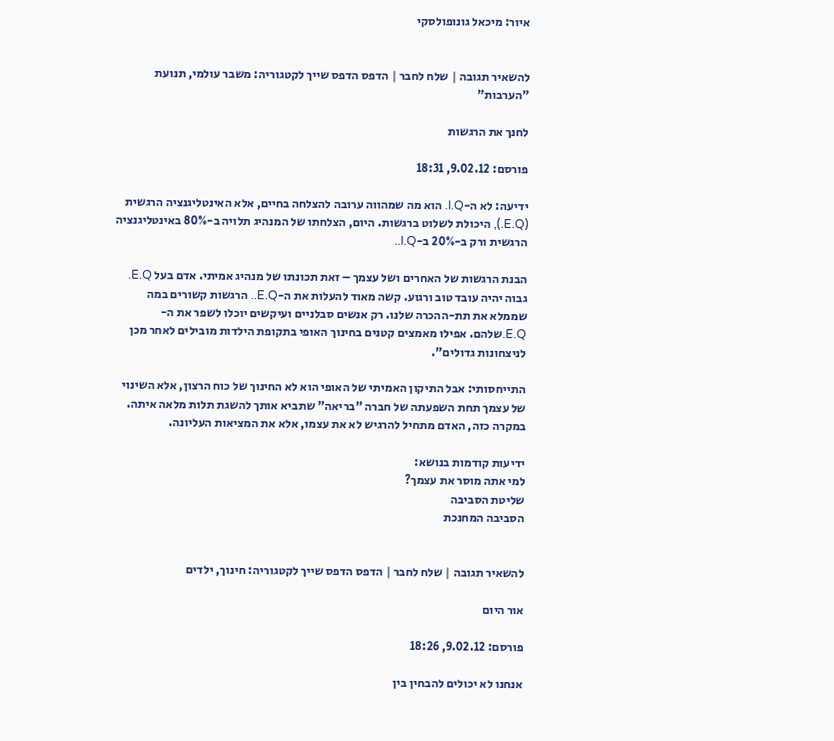איור: מיכאל גונופולסקי


להשאיר תגובה | שלח לחבר | הדפס הדפס שייך לקטגוריה: משבר עולמי, תנועת "הערבות"

לחנך את הרגשות

פורסם: 9.02.12, 18:31

ידיעה: לא ה-I.Q. הוא מה שמהווה ערובה להצלחה בחיים, אלא האינטליגנציה הרגשית (E.Q.), היכולת לשלוט ברגשות. היום, הצלחתו של המנהיג תלויה ב-80% באינטליגנציה הרגשית ורק ב-20% ב-I.Q..

הבנת הרגשות של האחרים ושל עצמך – זאת תכונתו של מנהיג אמיתי. אדם בעל E.Q. גבוה יהיה עובד טוב ורגוע. קשה מאוד להעלות את ה-E.Q.. הרגשות קשורים במה שממלא את תת-ההכרה שלנו. רק אנשים סבלניים ועיקשים יוכלו לשפר את ה- E.Q.שלהם. אפילו מאמצים קטנים בחינוך האופי בתקופת הילדות מובילים לאחר מכן לניצחונות גדולים".

התייחסותי: אבל התיקון האמיתי של האופי הוא לא החינוך של כוח הרצון, אלא השינוי של עצמך תחת השפעתה של חברה "בריאה" שתביא אותך להשגת תלות מלאה איתה. במקרה כזה, האדם מתחיל להרגיש לא את עצמו, אלא את המציאות העליונה.

ידיעות קודמות בנושא:
למי אתה מוסר את עצמך?
שליטת הסביבה
הסביבה המחנכת


להשאיר תגובה | שלח לחבר | הדפס הדפס שייך לקטגוריה: חינוך, ילדים

אור היום

פורסם: 9.02.12, 18:26

אנחנו לא יכולים להבחין בין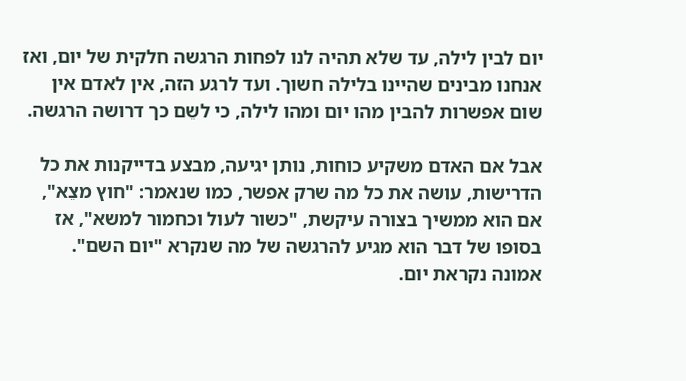יום לבין לילה, עד שלא תהיה לנו לפחות הרגשה חלקית של יום, ואז אנחנו מבינים שהיינו בלילה חשוך. ועד לרגע הזה, אין לאדם אין שום אפשרות להבין מהו יום ומהו לילה, כי לשֵם כך דרושה הרגשה.

אבל אם האדם משקיע כוחות, נותן יגיעה, מבצע בדייקנות את כל הדרישות, עושה את כל מה שרק אפשר, כמו שנאמר: "חוץ מצֵא", אם הוא ממשיך בצורה עיקשת, "כשור לעול וכחמור למשא", אז בסופו של דבר הוא מגיע להרגשה של מה שנקרא "יום השם". אמונה נקראת יום.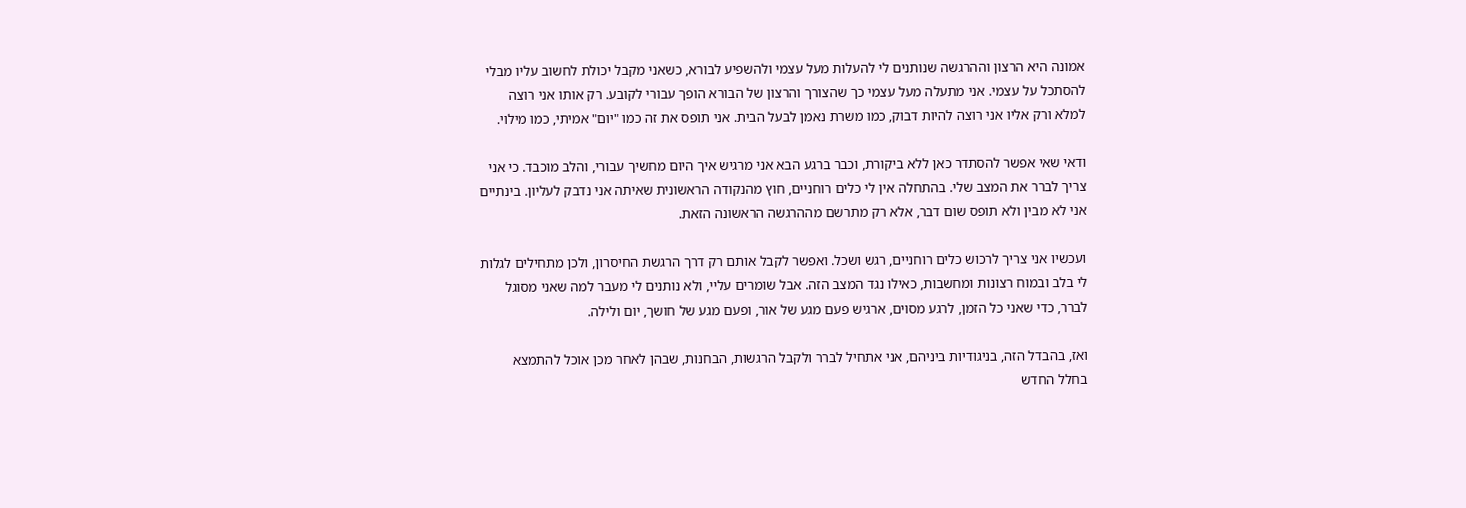אמונה היא הרצון וההרגשה שנותנים לי להעלות מעל עצמי ולהשפיע לבורא, כשאני מקבל יכולת לחשוב עליו מבלי להסתכל על עצמי. אני מתעלה מעל עצמי כך שהצורך והרצון של הבורא הופך עבורי לקובע. רק אותו אני רוצה למלא ורק אליו אני רוצה להיות דבוק, כמו משרת נאמן לבעל הבית. אני תופס את זה כמו "יום" אמיתי, כמו מילוי.

ודאי שאי אפשר להסתדר כאן ללא ביקורת, וכבר ברגע הבא אני מרגיש איך היום מחשיך עבורי, והלב מוכבד. כי אני צריך לברר את המצב שלי. בהתחלה אין לי כלים רוחניים, חוץ מהנקודה הראשונית שאיתה אני נדבק לעליון. בינתיים אני לא מבין ולא תופס שום דבר, אלא רק מתרשם מההרגשה הראשונה הזאת.

ועכשיו אני צריך לרכוש כלים רוחניים, רגש ושכל. ואפשר לקבל אותם רק דרך הרגשת החיסרון, ולכן מתחילים לגלות לי בלב ובמוח רצונות ומחשבות, כאילו נגד המצב הזה. אבל שומרים עליי, ולא נותנים לי מעבר למה שאני מסוגל לברר, כדי שאני כל הזמן, לרגע מסוים, ארגיש פעם מגע של אור, ופעם מגע של חושך, יום ולילה.

ואז, בהבדל הזה, בניגודיות ביניהם, אני אתחיל לברר ולקבל הרגשות, הבחנות, שבהן לאחר מכן אוכל להתמצא בחלל החדש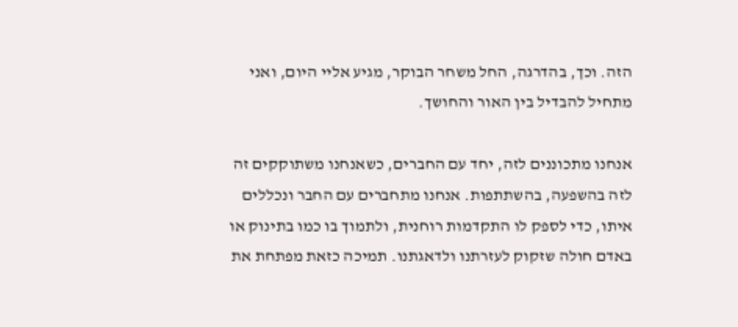הזה. וכך, בהדרגה, החל משחר הבוקר, מגיע אליי היום, ואני מתחיל להבדיל בין האור והחושך.

אנחנו מתכוננים לזה, יחד עם החברים, כשאנחנו משתוקקים זה לזה בהשפעה, בהשתתפות. אנחנו מתחברים עם החבר ונכללים איתו, כדי לספק לו התקדמות רוחנית, ולתמוך בו כמו בתינוק או באדם חולה שזקוק לעזרתנו ולדאגתנו. תמיכה כזאת מפתחת את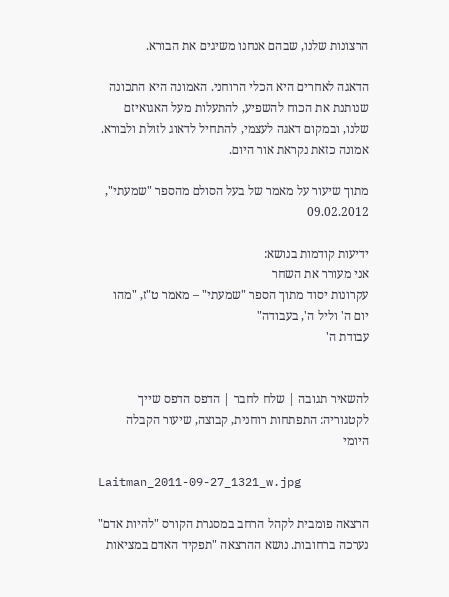הרצונות שלנו, שבהם אנחנו משיגים את הבורא.

הדאגה לאחרים היא הכלי הרוחני. האמונה היא התכונה שנותנת את הכוח להשפיע, להתעלות מעל האגואיזם שלנו, ובמקום דאגה לעצמי, להתחיל לדאוג לזולת ולבורא. אמונה כזאת נקראת אור היום.

מתוך שיעור על מאמר של בעל הסולם מהספר "שמעתי", 09.02.2012

ידיעות קודמות בנושא:
אני מעורר את השחר
עקרונות יסוד מתוך הספר "שמעתי" – מאמר ט"ז, "מהו יום ה' וליל ה', בעבודה"
עבודת ה'


להשאיר תגובה | שלח לחבר | הדפס הדפס שייך לקטגוריה: התפתחות רוחנית, קבוצה, שיעור הקבלה היומי

Laitman_2011-09-27_1321_w.jpg

הרצאה פומבית לקהל הרחב במסגרת הקורס "להיות אדם" נערכה ברחובות. נושא ההרצאה "תפקיד האדם במציאות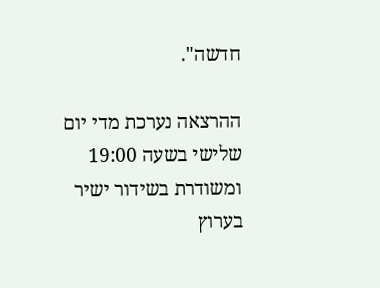חדשה".

ההרצאה נערכת מדי יום שלישי בשעה 19:00 ומשודרת בשידור ישיר בערוץ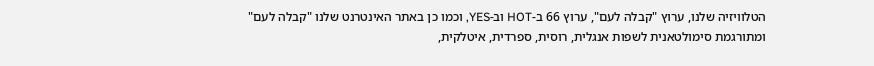הטלוויזיה שלנו, ערוץ "קבלה לעם", ערוץ 66 ב-HOT וב-YES, וכמו כן באתר האינטרנט שלנו "קבלה לעם" ומתורגמת סימולטאנית לשפות אנגלית, רוסית, ספרדית, איטלקית,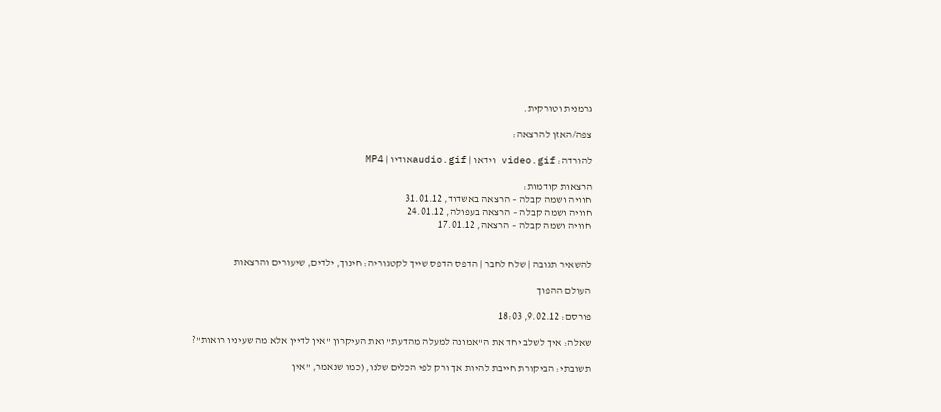גרמנית וטורקית.

צפה/האזן להרצאה:

להורדה: video.gif וידאו | audio.gifאודיו | MP4

הרצאות קודמות:
חוויה ושמה קבלה – הרצאה באשדוד, 31.01.12
חוויה ושמה קבלה – הרצאה בעפולה, 24.01.12
חוויה ושמה קבלה – הרצאה, 17.01.12


להשאיר תגובה | שלח לחבר | הדפס הדפס שייך לקטגוריה: חינוך, ילדים, שיעורים והרצאות

העולם ההפוך

פורסם: 9.02.12, 18:03

שאלה: איך לשלב יחד את ה"אמונה למעלה מהדעת" ואת העיקרון "אין לדיין אלא מה שעיניו רואות"?

תשובתי: הביקורת חייבת להיות אך ורק לפי הכלים שלנו, (כמו שנאמר, "אין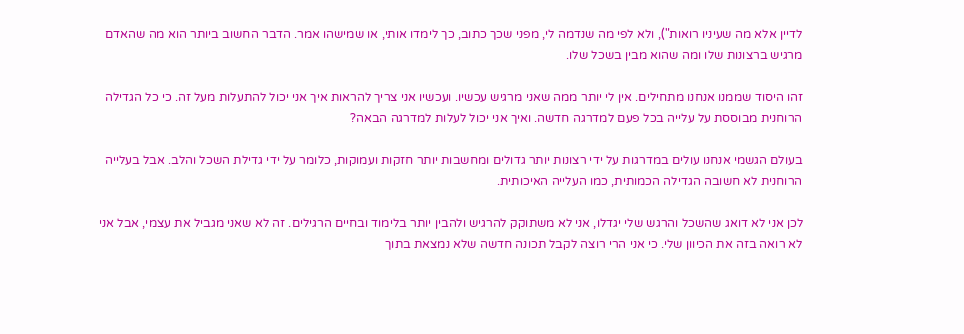לדיין אלא מה שעיניו רואות"), ולא לפי מה שנדמה לי, מפני שכך כתוב, כך לימדו אותי, או שמישהו אמר. הדבר החשוב ביותר הוא מה שהאדם מרגיש ברצונות שלו ומה שהוא מבין בשכל שלו.

זהו היסוד שממנו אנחנו מתחילים. אין לי יותר ממה שאני מרגיש עכשיו. ועכשיו אני צריך להראות איך אני יכול להתעלות מעל זה. כי כל הגדילה הרוחנית מבוססת על עלייה בכל פעם למדרגה חדשה. ואיך אני יכול לעלות למדרגה הבאה?

בעולם הגשמי אנחנו עולים במדרגות על ידי רצונות יותר גדולים ומחשבות יותר חזקות ועמוקות, כלומר על ידי גדילת השכל והלב. אבל בעלייה הרוחנית לא חשובה הגדילה הכמותית, כמו העלייה האיכותית.

לכן אני לא דואג שהשכל והרגש שלי יגדלו, אני לא משתוקק להרגיש ולהבין יותר בלימוד ובחיים הרגילים. זה לא שאני מגביל את עצמי, אבל אני לא רואה בזה את הכיוון שלי. כי אני הרי רוצה לקבל תכונה חדשה שלא נמצאת בתוך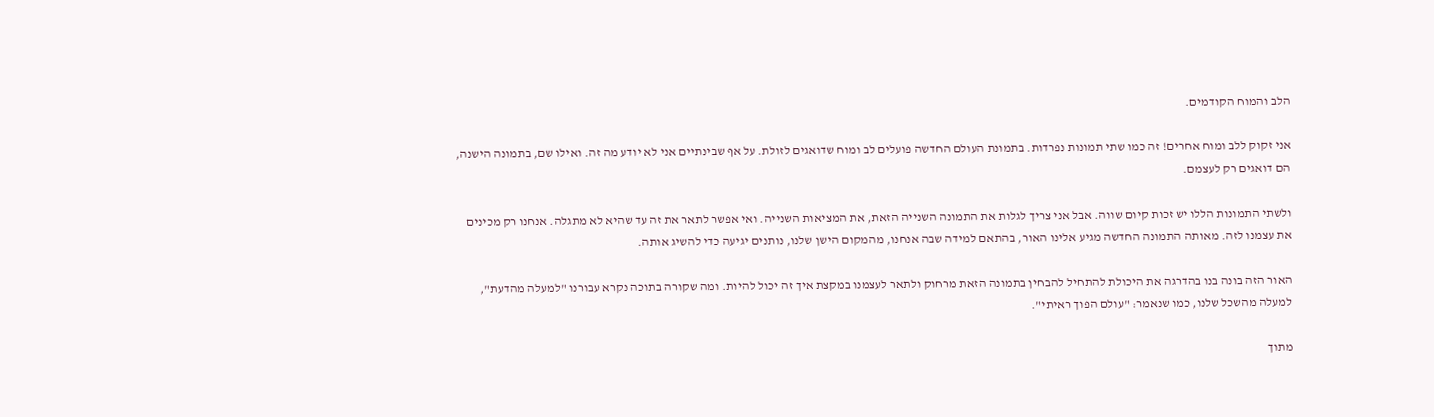הלב והמוח הקודמים.

אני זקוק ללב ומוח אחרים! זה כמו שתי תמונות נפרדות. בתמונת העולם החדשה פועלים לב ומוח שדואגים לזולת. על אף שבינתיים אני לא יודע מה זה. ואילו שם, בתמונה הישנה, הם דואגים רק לעצמם.

ולשתי התמונות הללו יש זכות קיום שווה. אבל אני צריך לגלות את התמונה השנייה הזאת, את המציאות השנייה. ואי אפשר לתאר את זה עד שהיא לא מתגלה. אנחנו רק מכינים את עצמנו לזה. מאותה התמונה החדשה מגיע אלינו האור, בהתאם למידה שבה אנחנו, מהמקום הישן שלנו, נותנים יגיעה כדי להשיג אותה.

האור הזה בונה בנו בהדרגה את היכולת להתחיל להבחין בתמונה הזאת מרחוק ולתאר לעצמנו במקצת איך זה יכול להיות. ומה שקורה בתוכה נקרא עבורנו "למעלה מהדעת", למעלה מהשכל שלנו, כמו שנאמר: "עולם הפוך ראיתי".

מתוך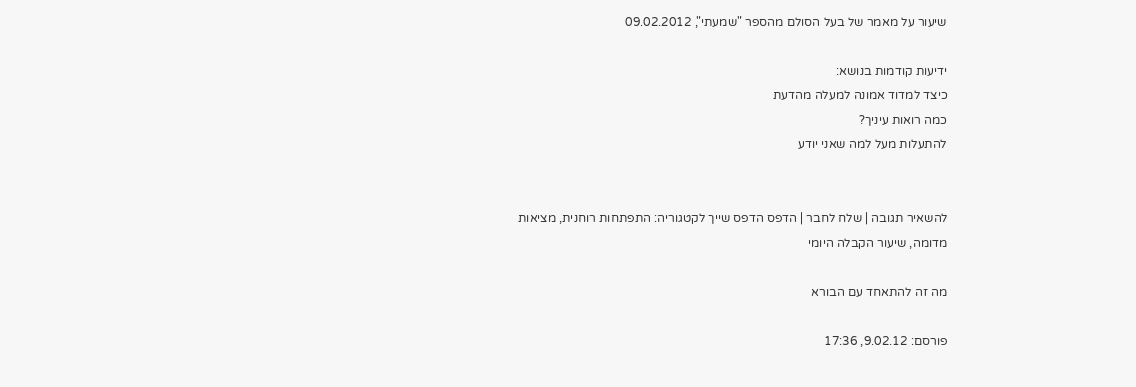שיעור על מאמר של בעל הסולם מהספר "שמעתי", 09.02.2012

ידיעות קודמות בנושא:
כיצד למדוד אמונה למעלה מהדעת
כמה רואות עיניך?
להתעלות מעל למה שאני יודע


להשאיר תגובה | שלח לחבר | הדפס הדפס שייך לקטגוריה: התפתחות רוחנית, מציאות מדומה, שיעור הקבלה היומי

מה זה להתאחד עם הבורא

פורסם: 9.02.12, 17:36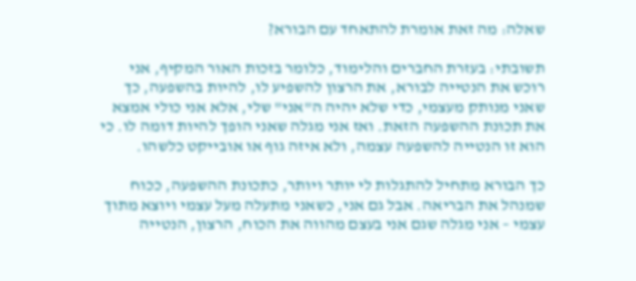שאלה: מה זאת אומרת להתאחד עם הבורא?

תשובתי: בעזרת החברים והלימוד, כלומר בזכות האור המקיף, אני רוכש את הנטייה לבורא, את הרצון להשפיע לו, להיות בהשפעה, כך שאני מנותק מעצמי, כדי שלא יהיה ה"אני" שלי, אלא אני כולי אמצא את תכונת ההשפעה הזאת. ואז אני מגלה שאני הופך להיות דומה לו. כי הוא זו הנטייה להשפעה עצמה, ולא איזה גוף או אובייקט כלשהו.

כך הבורא מתחיל להתגלות לי יותר ויותר, כתכונת ההשפעה, ככוח שמנהל את הבריאה. אבל גם אני, כשאני מתעלה מעל עצמי ויוצא מתוך עצמי – אני מגלה שגם אני בעצם מהווה את הכוח, הרצון, הנטייה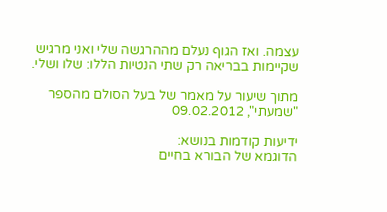עצמה. ואז הגוף נעלם מההרגשה שלי ואני מרגיש שקיימות בבריאה רק שתי הנטיות הללו: שלו ושלי.

מתוך שיעור על מאמר של בעל הסולם מהספר "שמעתי", 09.02.2012

ידיעות קודמות בנושא:
הדוגמא של הבורא בחיים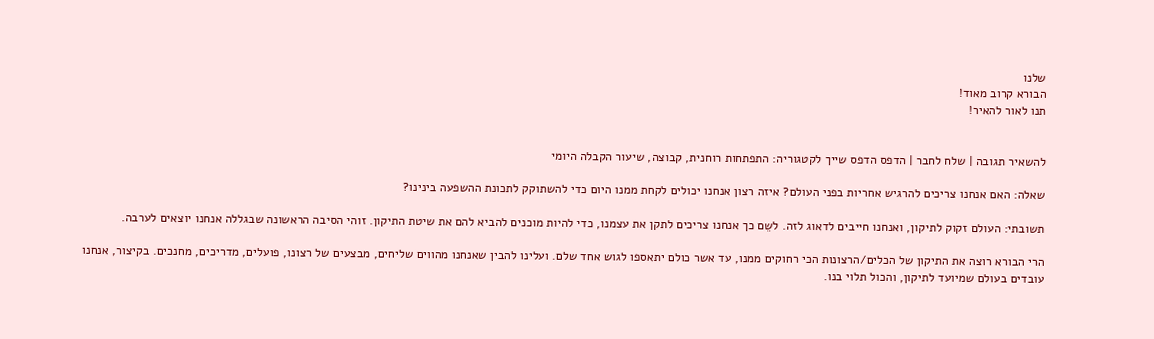שלנו
הבורא קרוב מאוד!
תנו לאור להאיר!


להשאיר תגובה | שלח לחבר | הדפס הדפס שייך לקטגוריה: התפתחות רוחנית, קבוצה, שיעור הקבלה היומי

שאלה: האם אנחנו צריכים להרגיש אחריות בפני העולם? איזה רצון אנחנו יכולים לקחת ממנו היום כדי להשתוקק לתכונת ההשפעה בינינו?

תשובתי: העולם זקוק לתיקון, ואנחנו חייבים לדאוג לזה. לשֵם כך אנחנו צריכים לתקן את עצמנו, כדי להיות מוכנים להביא להם את שיטת התיקון. זוהי הסיבה הראשונה שבגללה אנחנו יוצאים לערבה.

הרי הבורא רוצה את התיקון של הכלים/הרצונות הכי רחוקים ממנו, עד אשר כולם יתאספו לגוש אחד שלם. ועלינו להבין שאנחנו מהווים שליחים, מבצעים של רצונו, פועלים, מדריכים, מחנכים. בקיצור, אנחנו עובדים בעולם שמיועד לתיקון, והכול תלוי בנו.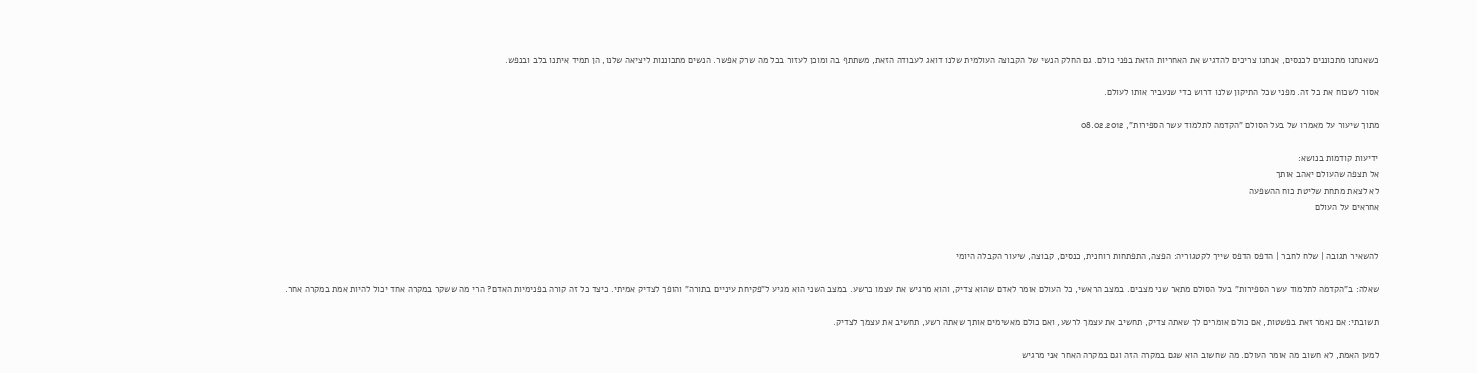כשאנחנו מתכוננים לכנסים, אנחנו צריכים להדגיש את האחריות הזאת בפני כולם. גם החלק הנשי של הקבוצה העולמית שלנו דואג לעבודה הזאת, משתתף בה ומוכן לעזור בכל מה שרק אפשר. הנשים מתכוננות ליציאה שלנו, הן תמיד איתנו בלב ובנפש.

אסור לשכוח את כל זה. מפני שכל התיקון שלנו דרוש כדי שנעביר אותו לעולם.

מתוך שיעור על מאמרו של בעל הסולם "הקדמה לתלמוד עשר הספירות", 08.02.2012

ידיעות קודמות בנושא:
אל תצפה שהעולם יאהב אותך
לא לצאת מתחת שליטת כוח ההשפעה
אחראים על העולם


להשאיר תגובה | שלח לחבר | הדפס הדפס שייך לקטגוריה: הפצה, התפתחות רוחנית, כנסים, קבוצה, שיעור הקבלה היומי

שאלה: ב"הקדמה לתלמוד עשר הספירות" בעל הסולם מתאר שני מצבים. במצב הראשי, כל העולם אומר לאדם שהוא צדיק, והוא מרגיש את עצמו כרשע. במצב השני הוא מגיע ל"פקיחת עיניים בתורה" והופך לצדיק אמיתי. כיצד כל זה קורה בפנימיות האדם? הרי מה ששקר במקרה אחד יכול להיות אמת במקרה אחר.

תשובתי: אם נאמר זאת בפשטות, אם כולם אומרים לך שאתה צדיק, תחשיב את עצמך לרשע, ואם כולם מאשימים אותך שאתה רשע, תחשיב את עצמך לצדיק.

למען האמת, לא חשוב מה אומר העולם. מה שחשוב הוא שגם במקרה הזה וגם במקרה האחר אני מרגיש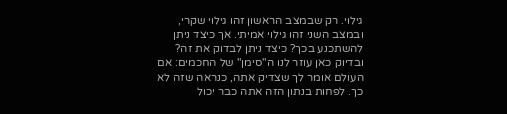גילוי. רק שבמצב הראשון זהו גילוי שקרי, ובמצב השני זהו גילוי אמיתי. אך כיצד ניתן להשתכנע בכך? כיצד ניתן לבדוק את זה? ובדיוק כאן עוזר לנו ה"סימן" של החכמים: אם העולם אומר לך שצדיק אתה, כנראה שזה לא כך. לפחות בנתון הזה אתה כבר יכול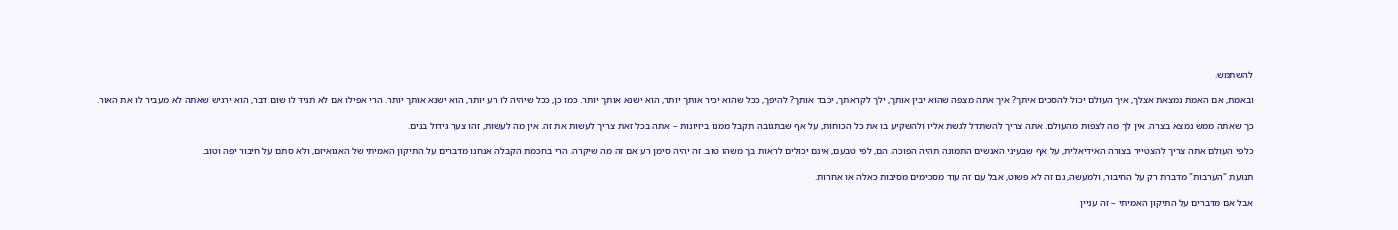להשתמש.

ובאמת, אם האמת נמצאת אצלך, איך העולם יכול להסכים איתך? איך אתה מצפה שהוא יבין אותך, ילך לקראתך, יכבד אותך? להיפך, ככל שהוא יכיר אותך יותר, הוא ישנא אותך יותר. כמו כן, ככל שיהיה לו רע יותר, הוא ישנא אותך יותר. הרי אפילו אם לא תגיד לו שום דבר, הוא ירגיש שאתה לא מעביר לו את האור.

כך שאתה ממש נמצא בצרה. אין לך מה לצפות מהעולם. אתה צריך להשתדל לגשת אליו ולהשקיע בו את כל הכוחות, על אף שבתגובה תקבל ממנו ביזיונות – אתה בכל זאת צריך לעשות את זה. אין מה לעשות, זהו צער גידול בנים.

כלפי העולם אתה צריך להצטייר בצורה האידיאלית, על אף שבעיני האנשים התמונה תהיה הפוכה. הם, לפי טבעם, אינם יכולים לראות בך משהו טוב. זה יהיה סימן רע אם זה מה שיקרה. הרי בחכמת הקבלה אנחנו מדברים על התיקון האמיתי של האגואיזם, ולא סתם על חיבור יפה וטוב.

תנועת "הערבות" מדברת רק על החיבור, ולמעשה, גם זה לא פשוט, אבל עם זה עוד מסכימים מסיבות כאלה או אחרות.

אבל אם מדברים על התיקון האמיתי – זה עניין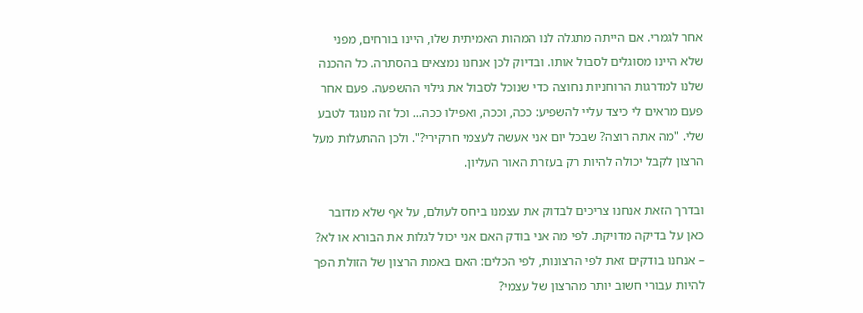אחר לגמרי. אם הייתה מתגלה לנו המהות האמיתית שלו, היינו בורחים, מפני שלא היינו מסוגלים לסבול אותו. ובדיוק לכן אנחנו נמצאים בהסתרה. כל ההכנה שלנו למדרגות הרוחניות נחוצה כדי שנוכל לסבול את גילוי ההשפעה. פעם אחר פעם מראים לי כיצד עליי להשפיע: ככה, וככה, ואפילו ככה... וכל זה מנוגד לטבע שלי. "מה אתה רוצה? שבכל יום אני אעשה לעצמי חרקירי?". ולכן ההתעלות מעל הרצון לקבל יכולה להיות רק בעזרת האור העליון.

ובדרך הזאת אנחנו צריכים לבדוק את עצמנו ביחס לעולם, על אף שלא מדובר כאן על בדיקה מדויקת. לפי מה אני בודק האם אני יכול לגלות את הבורא או לא? – אנחנו בודקים זאת לפי הרצונות, לפי הכלים: האם באמת הרצון של הזולת הפך להיות עבורי חשוב יותר מהרצון של עצמי?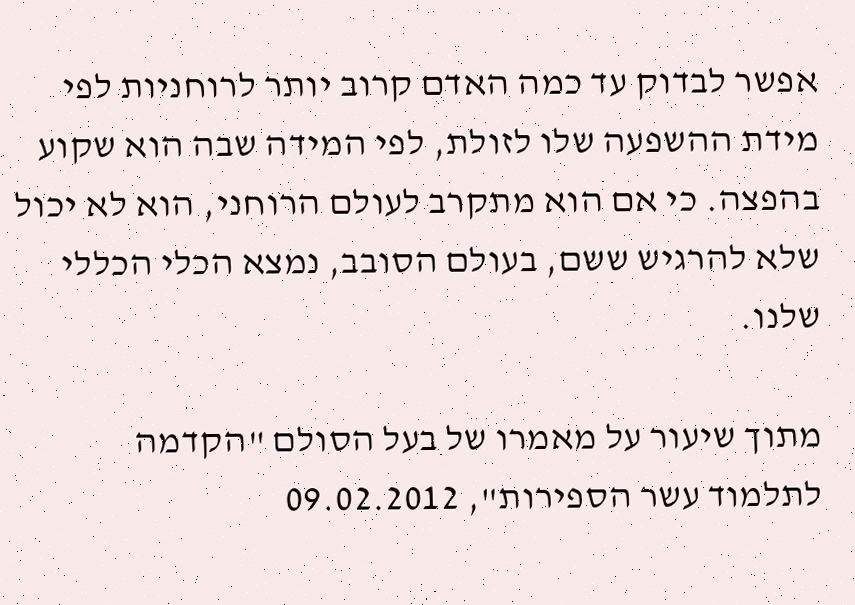אפשר לבדוק עד כמה האדם קרוב יותר לרוחניות לפי מידת ההשפעה שלו לזולת, לפי המידה שבה הוא שקוע בהפצה. כי אם הוא מתקרב לעולם הרוחני, הוא לא יכול שלא להרגיש ששם, בעולם הסובב, נמצא הכלי הכללי שלנו.

מתוך שיעור על מאמרו של בעל הסולם "הקדמה לתלמוד עשר הספירות", 09.02.2012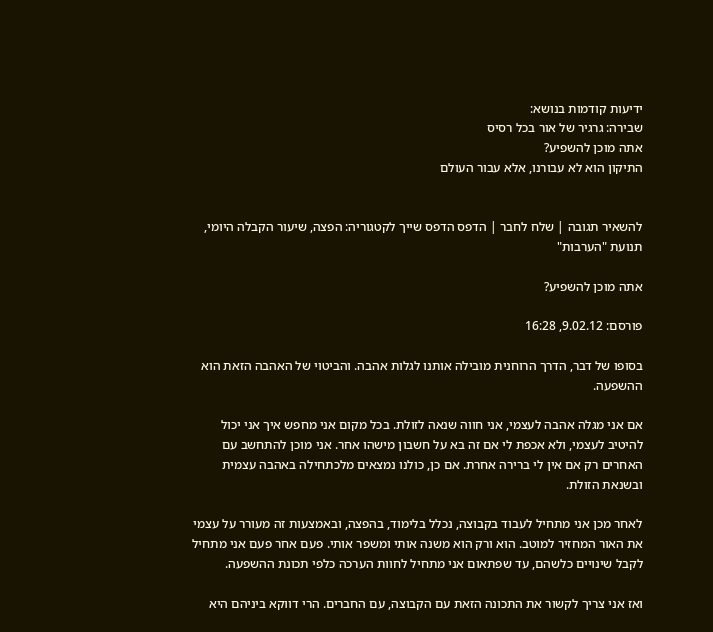ידיעות קודמות בנושא:
שבירה: גרגיר של אור בכל רסיס
אתה מוכן להשפיע?
התיקון הוא לא עבורנו, אלא עבור העולם


להשאיר תגובה | שלח לחבר | הדפס הדפס שייך לקטגוריה: הפצה, שיעור הקבלה היומי, תנועת "הערבות"

אתה מוכן להשפיע?

פורסם: 9.02.12, 16:28

בסופו של דבר, הדרך הרוחנית מובילה אותנו לגלות אהבה. והביטוי של האהבה הזאת הוא ההשפעה.

אם אני מגלה אהבה לעצמי, אני חווה שנאה לזולת. בכל מקום אני מחפש איך אני יכול להיטיב לעצמי, ולא אכפת לי אם זה בא על חשבון מישהו אחר. אני מוכן להתחשב עם האחרים רק אם אין לי ברירה אחרת. אם כן, כולנו נמצאים מלכתחילה באהבה עצמית ובשנאת הזולת.

לאחר מכן אני מתחיל לעבוד בקבוצה, נכלל בלימוד, בהפצה, ובאמצעות זה מעורר על עצמי את האור המחזיר למוטב. הוא ורק הוא משנה אותי ומשפר אותי. פעם אחר פעם אני מתחיל לקבל שינויים כלשהם, עד שפתאום אני מתחיל לחוות הערכה כלפי תכונת ההשפעה.

ואז אני צריך לקשור את התכונה הזאת עם הקבוצה, עם החברים. הרי דווקא ביניהם היא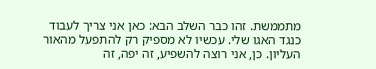מתממשת. זהו כבר השלב הבא: כאן אני צריך לעבוד כנגד האגו שלי. עכשיו לא מספיק רק להתפעל מהאור העליון. כן, אני רוצה להשפיע, זה יפה, זה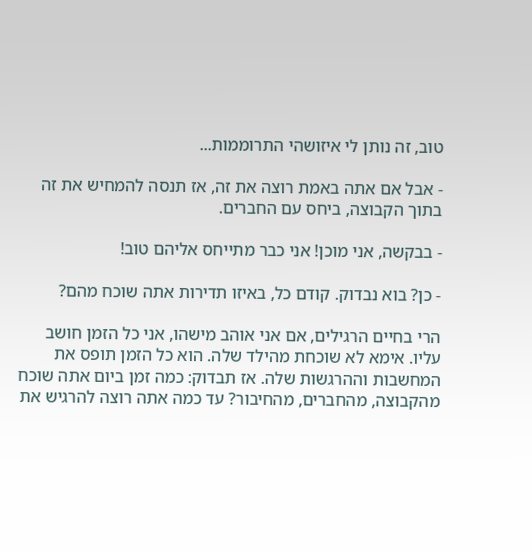טוב, זה נותן לי איזושהי התרוממות...

- אבל אם אתה באמת רוצה את זה, אז תנסה להמחיש את זה בתוך הקבוצה, ביחס עם החברים.

- בבקשה, אני מוכן! אני כבר מתייחס אליהם טוב!

- כן? בוא נבדוק. קודם כל, באיזו תדירות אתה שוכח מהם?

הרי בחיים הרגילים, אם אני אוהב מישהו, אני כל הזמן חושב עליו. אימא לא שוכחת מהילד שלה. הוא כל הזמן תופס את המחשבות וההרגשות שלה. אז תבדוק: כמה זמן ביום אתה שוכח מהקבוצה, מהחברים, מהחיבור? עד כמה אתה רוצה להרגיש את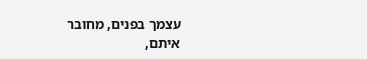עצמך בפנים, מחובר איתם,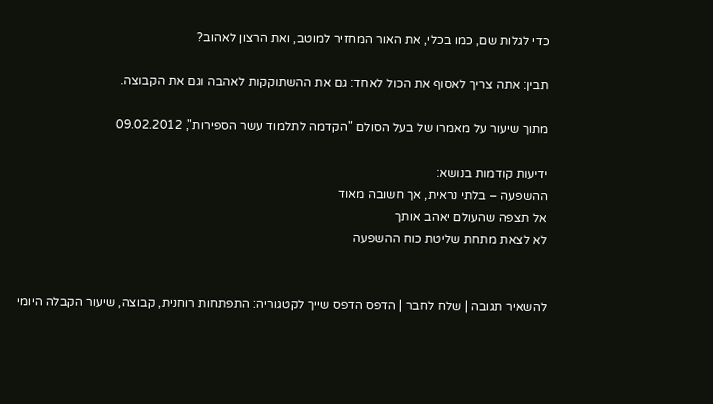כדי לגלות שם, כמו בכלי, את האור המחזיר למוטב, ואת הרצון לאהוב?

תבין: אתה צריך לאסוף את הכול לאחד: גם את ההשתוקקות לאהבה וגם את הקבוצה.

מתוך שיעור על מאמרו של בעל הסולם "הקדמה לתלמוד עשר הספירות", 09.02.2012

ידיעות קודמות בנושא:
ההשפעה – בלתי נראית, אך חשובה מאוד
אל תצפה שהעולם יאהב אותך
לא לצאת מתחת שליטת כוח ההשפעה


להשאיר תגובה | שלח לחבר | הדפס הדפס שייך לקטגוריה: התפתחות רוחנית, קבוצה, שיעור הקבלה היומי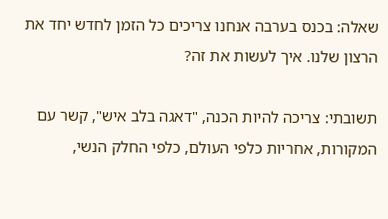שאלה: בכנס בערבה אנחנו צריכים כל הזמן לחדש יחד את הרצון שלנו. איך לעשות את זה?

תשובתי: צריכה להיות הכנה, "דאגה בלב איש", קשר עם המקורות, אחריות כלפי העולם, כלפי החלק הנשי,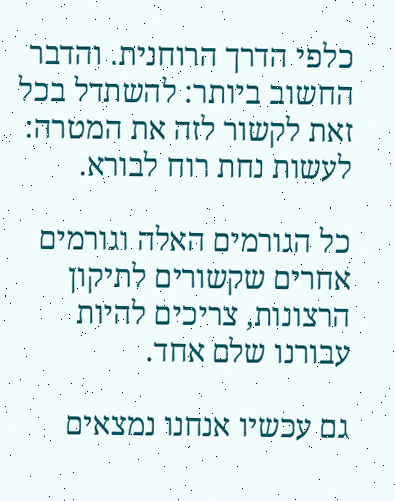כלפי הדרך הרוחנית. והדבר החשוב ביותר: להשתדל בכל זאת לקשור לזה את המטרה: לעשות נחת רוח לבורא.

כל הגורמים האלה וגורמים אחרים שקשורים לתיקון הרצונות, צריכים להיות עבורנו שלם אחד.

גם עכשיו אנחנו נמצאים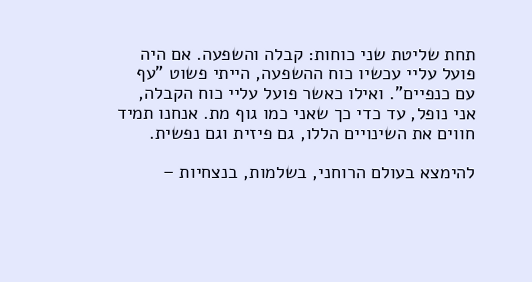תחת שליטת שני כוחות: קבלה והשפעה. אם היה פועל עליי עכשיו כוח ההשפעה, הייתי פשוט "עף עם כנפיים". ואילו כאשר פועל עליי כוח הקבלה, אני נופל, עד כדי כך שאני כמו גוף מת. אנחנו תמיד חווים את השינויים הללו, גם פיזית וגם נפשית.

להימצא בעולם הרוחני, בשלמות, בנצחיות –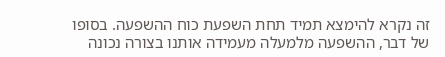זה נקרא להימצא תמיד תחת השפעת כוח ההשפעה. בסופו של דבר, ההשפעה מלמעלה מעמידה אותנו בצורה נכונה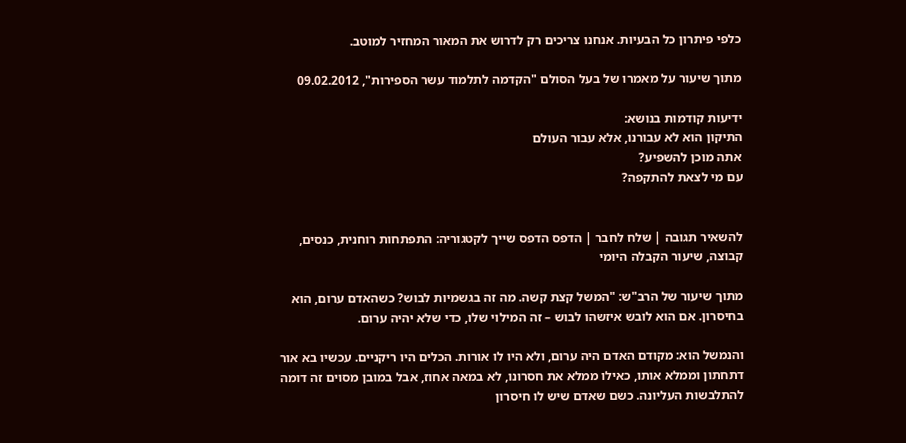כלפי פיתרון כל הבעיות. אנחנו צריכים רק לדרוש את המאור המחזיר למוטב.

מתוך שיעור על מאמרו של בעל הסולם "הקדמה לתלמוד עשר הספירות", 09.02.2012

ידיעות קודמות בנושא:
התיקון הוא לא עבורנו, אלא עבור העולם
אתה מוכן להשפיע?
עם מי לצאת להתקפה?


להשאיר תגובה | שלח לחבר | הדפס הדפס שייך לקטגוריה: התפתחות רוחנית, כנסים, קבוצה, שיעור הקבלה היומי

מתוך שיעור של הרב"ש: "המשל קצת קשה. מה זה בגשמיות לבוש? כשהאדם ערום, הוא בחיסרון. אם הוא לובש איזשהו לבוש – זה המילוי שלו, כדי שלא יהיה ערום.

והנמשל הוא: מקודם האדם היה ערום, ולא היו לו אורות. הכלים היו ריקניים. עכשיו בא אור דתחתון וממלא אותו, כאילו ממלא את חסרונו, לא במאה אחוז, אבל במובן מסוים זה דומה להתלבשות העליונה. כשם שאדם שיש לו חיסרון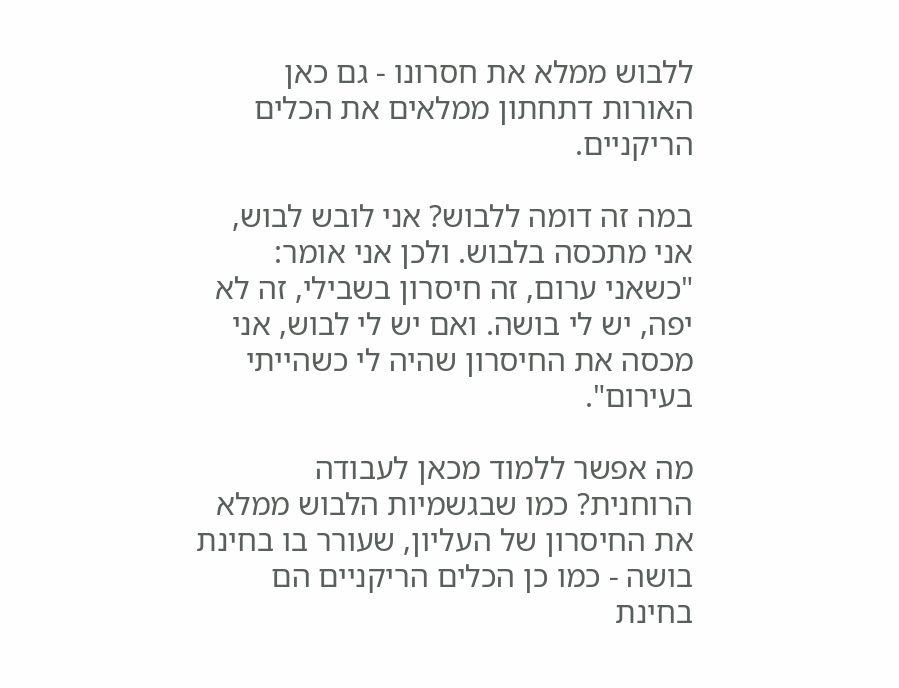ללבוש ממלא את חסרונו - גם כאן האורות דתחתון ממלאים את הכלים הריקניים.

במה זה דומה ללבוש? אני לובש לבוש, אני מתכסה בלבוש. ולכן אני אומר: "כשאני ערום, זה חיסרון בשבילי, זה לא יפה, יש לי בושה. ואם יש לי לבוש, אני מכסה את החיסרון שהיה לי כשהייתי בעירום".

מה אפשר ללמוד מכאן לעבודה הרוחנית? כמו שבגשמיות הלבוש ממלא את החיסרון של העליון, שעורר בו בחינת בושה - כמו כן הכלים הריקניים הם בחינת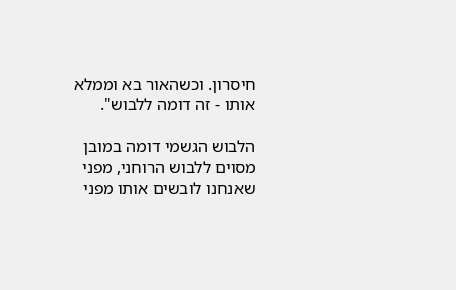חיסרון. וכשהאור בא וממלא אותו - זה דומה ללבוש".

הלבוש הגשמי דומה במובן מסוים ללבוש הרוחני, מפני שאנחנו לובשים אותו מפני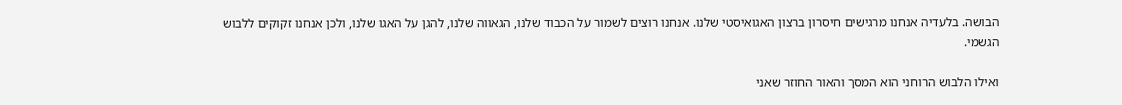הבושה. בלעדיה אנחנו מרגישים חיסרון ברצון האגואיסטי שלנו. אנחנו רוצים לשמור על הכבוד שלנו, הגאווה שלנו, להגן על האגו שלנו, ולכן אנחנו זקוקים ללבוש הגשמי.

ואילו הלבוש הרוחני הוא המסך והאור החוזר שאני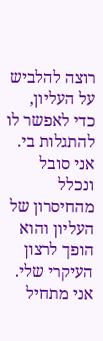רוצה להלביש על העליון, כדי לאפשר לו להתגלות בי. אני סובל ונכלל מהחיסרון של העליון והוא הופך לרצון העיקרי שלי. אני מתחיל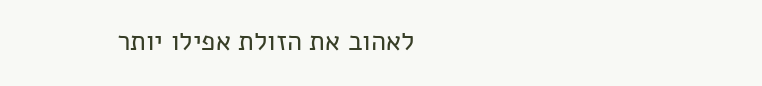לאהוב את הזולת אפילו יותר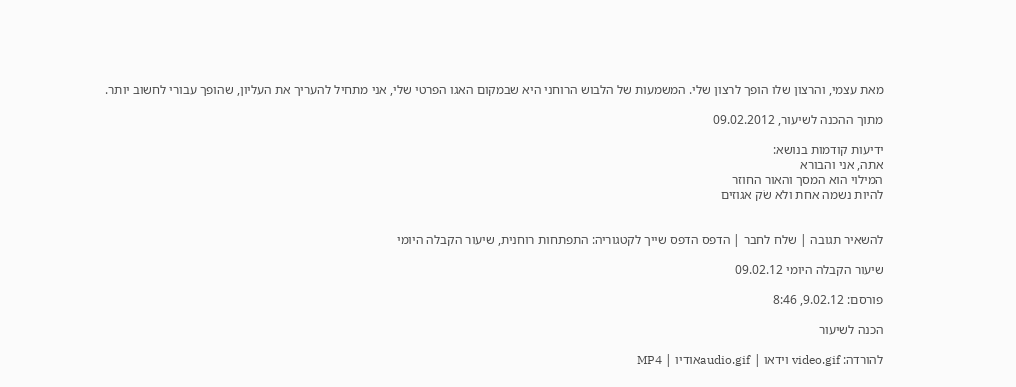מאת עצמי, והרצון שלו הופך לרצון שלי. המשמעות של הלבוש הרוחני היא שבמקום האגו הפרטי שלי, אני מתחיל להעריך את העליון, שהופך עבורי לחשוב יותר.

מתוך ההכנה לשיעור, 09.02.2012

ידיעות קודמות בנושא:
אתה, אני והבורא
המילוי הוא המסך והאור החוזר
להיות נשמה אחת ולא שׂק אגוזים


להשאיר תגובה | שלח לחבר | הדפס הדפס שייך לקטגוריה: התפתחות רוחנית, שיעור הקבלה היומי

שיעור הקבלה היומי 09.02.12

פורסם: 9.02.12, 8:46

הכנה לשיעור

להורדה: video.gif וידאו | audio.gifאודיו | MP4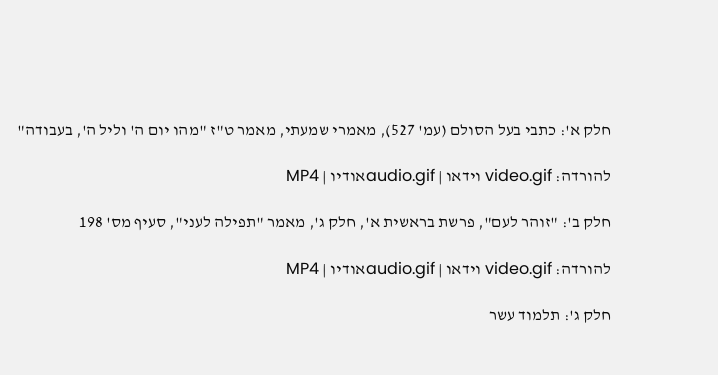חלק א': כתבי בעל הסולם (עמ' 527), מאמרי שמעתי, מאמר ט"ז "מהו יום ה' וליל ה', בעבודה"

להורדה: video.gif וידאו | audio.gifאודיו | MP4

חלק ב': "זוהר לעם", פרשת בראשית א', חלק ג', מאמר "תפילה לעני", סעיף מס' 198

להורדה: video.gif וידאו | audio.gifאודיו | MP4

חלק ג': תלמוד עשר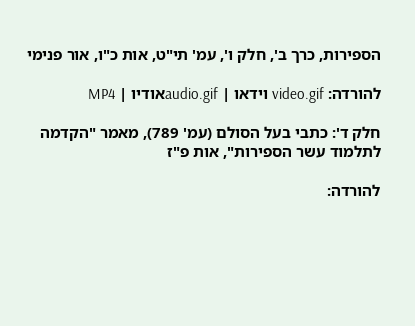הספירות, כרך ב', חלק ו', עמ' תי"ט, אות כ"ו, אור פנימי

להורדה: video.gif וידאו | audio.gifאודיו | MP4

חלק ד': כתבי בעל הסולם (עמ' 789), מאמר "הקדמה לתלמוד עשר הספירות", אות פ"ז

להורדה: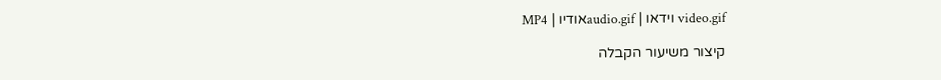video.gif וידאו | audio.gifאודיו | MP4

קיצור משיעור הקבלה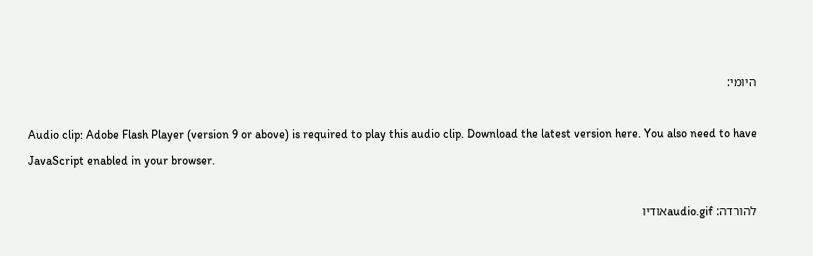היומי:

Audio clip: Adobe Flash Player (version 9 or above) is required to play this audio clip. Download the latest version here. You also need to have JavaScript enabled in your browser.

להורדה: audio.gifאודיו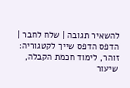להשאיר תגובה | שלח לחבר | הדפס הדפס שייך לקטגוריה: זוהר, לימוד חכמת הקבלה, שיעור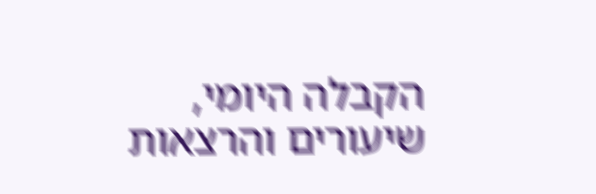הקבלה היומי, שיעורים והרצאות